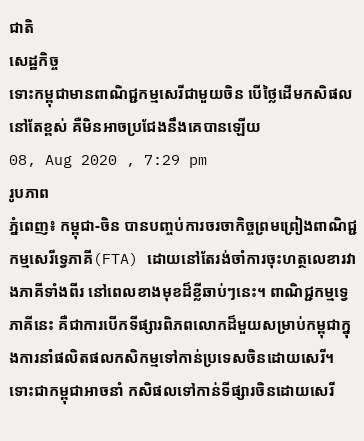ជាតិ
សេដ្ឋកិច្ច
ទោះកម្ពុជាមានពាណិជ្ជកម្មសេរីជាមួយចិន បើថ្លៃដើមកសិផលនៅតែខ្ពស់ គឺមិនអាចប្រជែងនឹងគេបានឡើយ
08, Aug 2020 , 7:29 pm
រូបភាព
ភ្នំពេញ៖ កម្ពុជា-ចិន បានបញ្ចប់ការចរចាកិច្ចព្រមព្រៀងពាណិជ្ជកម្មសេរីទ្វេភាគី(FTA) ដោយនៅតែរង់ចាំការចុះហត្ថលេខារវាងភាគីទាំងពីរ នៅពេលខាងមុខដ៏ខ្លីឆាប់ៗនេះ។ ពាណិជ្ជកម្មទ្វេភាគីនេះ គឺជាការបើកទីផ្សារពិភពលោកដ៏មួយសម្រាប់កម្ពុជាក្នុងការនាំផលិតផលកសិកម្មទៅកាន់ប្រទេសចិនដោយសេរី។ ទោះជាកម្ពុជាអាចនាំ កសិផលទៅកាន់ទីផ្សារចិនដោយសេរី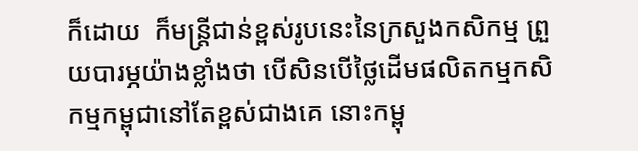ក៏ដោយ  ក៏មន្ត្រីជាន់ខ្ពស់រូបនេះនៃក្រសួងកសិកម្ម ព្រួយបារម្ភយ៉ាងខ្លាំងថា បើសិនបើថ្លៃដើមផលិតកម្មកសិកម្មកម្ពុជានៅតែខ្ពស់ជាងគេ នោះកម្ពុ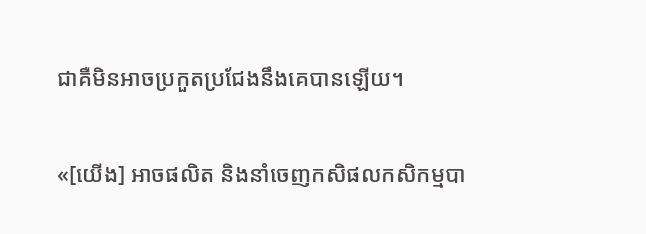ជាគឺមិនអាចប្រកួតប្រជែងនឹងគេបានឡើយ។

«[យើង] អាចផលិត និងនាំចេញកសិផលកសិកម្មបា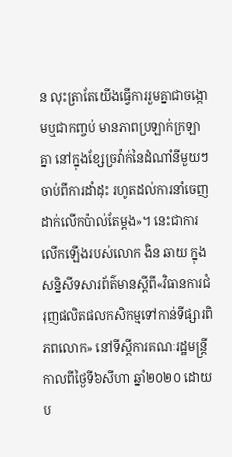ន លុះត្រាតែយើងធ្វើការរួមគ្នាជាចង្កោមឬជាកញ្ចប់ មានភាពប្រឡាក់ក្រឡាគ្នា នៅក្នុងខ្សែច្រវ៉ាក់នៃដំណាំនីមួយៗ ចាប់ពីការដាំដុះ រហូតដល់ការនាំចេញ ដាក់លើកប៉ាល់តែម្តង»។ នេះជាការលើកឡើងរបស់លោក ងិន ឆាយ ក្នុងសន្និសីទសារព័ត៌មានស្តីពី«វិធានការជំរុញផលិតផលកសិកម្មទៅកាន់ទីផ្សារពិភពលោក» នៅទីស្តីការគណៈរដ្ឋមន្ត្រី កាលពីថ្ងៃទី៦សីហា ឆ្នាំ២០២០ ដោយ ប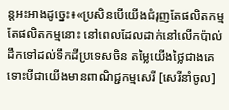ន្តអះអាងដូច្នេះ៖«ប្រសិនបើយើងជំរុញតែផលិតកម្ម តែផលិតកម្មនោះ នៅពេលដែលដាក់នៅលើកប៉ាល់ដឹកទៅដល់ទឹកដីប្រទេសចិន តម្លៃយើងថ្លៃជាងគេ ទោះបីជាយើងមានពាណិជ្ជកម្មសេរី [សេរីនាំចូល]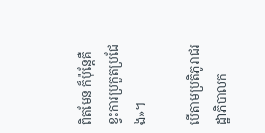ពិតមែន ក៏ប៉ុន្តែគឺខ្វះការប្រកួតប្រជែង»។

បើតាមប្រតិភូរាជរដ្ឋាភិបាលក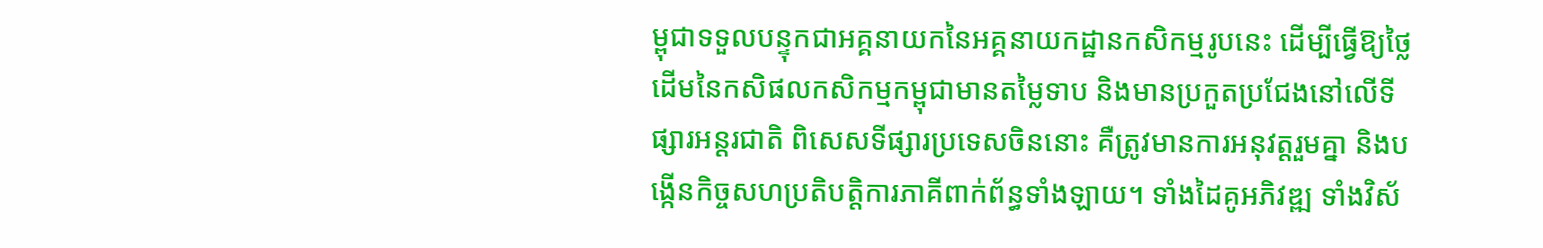ម្ពុជាទទួលបន្ទុកជាអគ្គនាយកនៃអគ្គនាយកដ្ឋានកសិកម្មរូបនេះ ដើម្បីធ្វើឱ្យថ្លៃដើមនៃកសិផលកសិកម្មកម្ពុជាមានតម្លៃទាប និងមានប្រកួតប្រជែងនៅលើទីផ្សារអន្តរជាតិ ពិសេសទីផ្សារប្រទេសចិននោះ គឺត្រូវមានការអនុវត្តរួមគ្នា និងបង្កើនកិច្ចសហប្រតិបត្តិការភាគីពាក់ព័ន្ធទាំងឡាយ។ ទាំងដៃគូអភិវឌ្ឍ ទាំងវិស័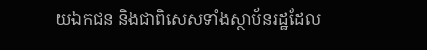យឯកជន និងជាពិសេសទាំងស្ថាប័នរដ្ឋដែល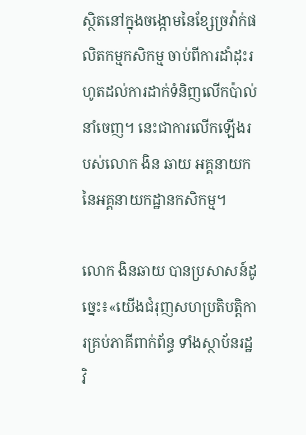ស្ថិតនៅក្នុងចង្កោមនៃខ្សែច្រវ៉ាក់ផលិតកម្មកសិកម្ម ចាប់ពីការដាំដុះរហូតដល់ការដាក់ទំនិញលើកប៉ាល់នាំចេញ។ នេះជាការលើកឡើងរបស់លោក ងិន ឆាយ អគ្គនាយកនៃអគ្គនាយកដ្ឋានកសិកម្ម។

លោក ងិនឆាយ បានប្រសាសន៍ដូច្នេះ៖«យើងជំរុញសហប្រតិបត្តិការគ្រប់ភាគីពាក់ព័ន្ធ ទាំងស្ថាប័នរដ្ឋ វិ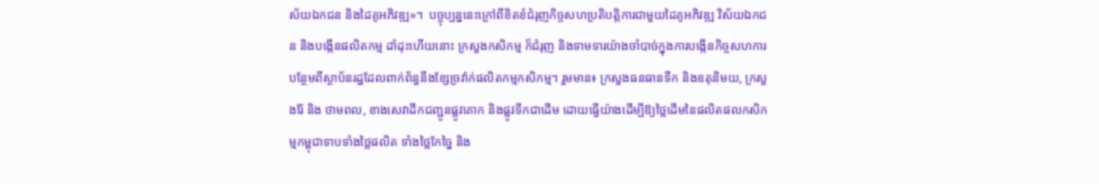ស័យឯកជន និងដៃគូអភិវឌ្ឍ»។  បច្ចុប្បន្ននេះក្រៅពីខិតខំជំរុញកិច្ចសហប្រតិបត្តិការជាមួយដៃគូអភិវឌ្ឍ វិស័យឯកជន និងបង្កើនផលិតកម្ម ដាំដុះហើយនោះ ក្រសួងកសិកម្ម ក៏ជំរុញ និងទាមទារយ៉ាងចាំបាច់ក្នុងការបង្កើនកិច្ចសហការបន្ថែមពីស្ថាប័នរដ្ឋដែលពាក់ព័ន្ធនឹងខ្សែច្រវ៉ាក់ផលិតកម្មកសិកម្ម។ រួមមាន៖ ក្រសួងធនធានទឹក និងឧតុនិមយ, ក្រសួងរ៉ែ និង ថាមពល, ខាងសេវាដឹកជញ្ជូនផ្លូវគោក និងផ្លូវទឹកជាដើម ដោយធ្វើយ៉ាងដើម្បីឱ្យថ្លៃដើមនៃផលិតផលកសិកម្មកម្ពុជាទាបទាំងថ្លៃផលិត ទាំងថ្លៃកែច្នៃ និង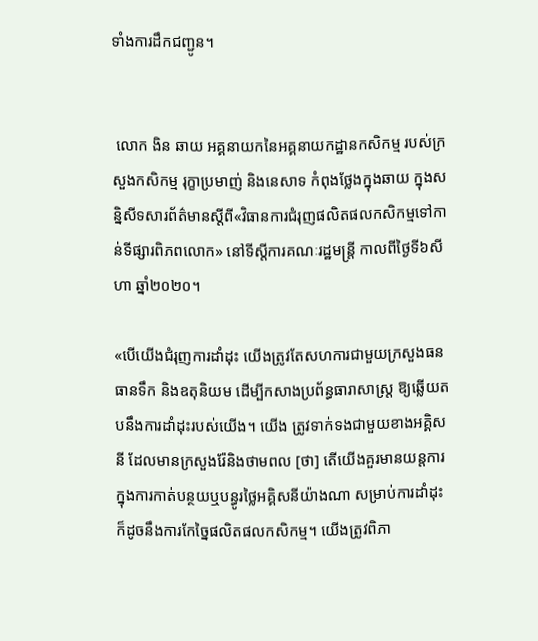ទាំងការដឹកជញ្ជូន។


 លោក ងិន ឆាយ អគ្គនាយកនៃអគ្គនាយកដ្ឋានកសិកម្ម របស់ក្រសួងកសិកម្ម រុក្ខាប្រមាញ់ និងនេសាទ កំពុងថ្លែងក្នុងឆាយ ក្នុងសន្និសីទសារព័ត៌មានស្តីពី«វិធានការជំរុញផលិតផលកសិកម្មទៅកាន់ទីផ្សារពិភពលោក» នៅទីស្តីការគណៈរដ្ឋមន្ត្រី កាលពីថ្ងៃទី៦សីហា ឆ្នាំ២០២០។

«បើយើងជំរុញការដាំដុះ យើងត្រូវតែសហការជាមួយក្រសួងធនធានទឹក និងឧតុនិយម ដើម្បីកសាងប្រព័ន្ធធារាសាស្ត្រ ឱ្យឆ្លើយតបនឹងការដាំដុះរបស់យើង។ យើង ត្រូវទាក់ទងជាមួយខាងអគ្គិសនី ដែលមានក្រសួងរ៉ែនិងថាមពល [ថា] តើយើងគួរមានយន្តការក្នុងការកាត់បន្ថយឬបន្ធូរថ្លៃអគ្គិសនីយ៉ាងណា សម្រាប់ការដាំដុះ ក៏ដូចនឹងការកែច្នៃផលិតផលកសិកម្ម។ យើងត្រូវពិភា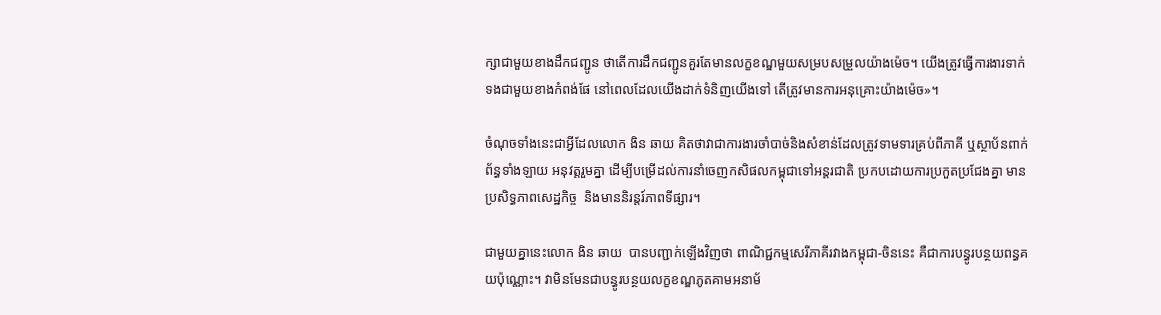ក្សាជាមួយខាងដឹកជញ្ជូន ថាតើការដឹកជញ្ជូនគួរតែមានលក្ខខណ្ឌមួយសម្របសម្រួលយ៉ាងម៉េច។ យើងត្រូវធ្វើការងារទាក់ទងជាមួយខាងកំពង់ផែ នៅពេលដែលយើងដាក់ទំនិញយើងទៅ តើត្រូវមានការអនុគ្រោះយ៉ាងម៉េច»។

ចំណុចទាំងនេះជាអ្វីដែលលោក ងិន ឆាយ គិតថាវាជាការងារចាំបាច់និងសំខាន់ដែលត្រូវទាមទារគ្រប់ពីភាគី ឬស្ថាប័នពាក់ព័ន្ធទាំងឡាយ អនុវត្តរួមគ្នា ដើម្បីបម្រើដល់ការនាំចេញកសិផលកម្ពុជាទៅអន្តរជាតិ ប្រកបដោយការប្រកួតប្រជែងគ្នា មានប្រសិទ្ធភាពសេដ្ឋកិច្ច  និងមាននិរន្តរ៍ភាពទីផ្សារ។

ជាមួយគ្នានេះលោក ងិន ឆាយ  បានបញ្ជាក់ឡើងវិញថា ពាណិជ្ជកម្មសេរីភាគីរវាងកម្ពុជា-ចិននេះ គឺជាការបន្ធូរបន្ថយពន្ធគយប៉ុណ្ណោះ។ វាមិនមែនជាបន្ធូរបន្ថយលក្ខខណ្ឌភូតគាមអនាម័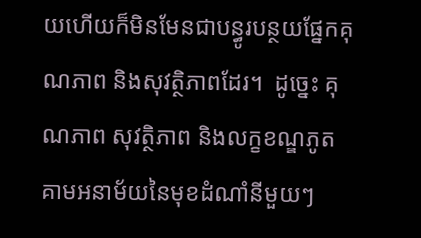យហើយក៏មិនមែនជាបន្ធូរបន្ថយផ្នែកគុណភាព និងសុវត្ថិភាពដែរ។  ដូច្នេះ គុណភាព សុវត្ថិភាព និងលក្ខខណ្ឌភូតគាមអនាម័យនៃមុខដំណាំនីមួយៗ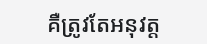គឺត្រូវតែអនុវត្ត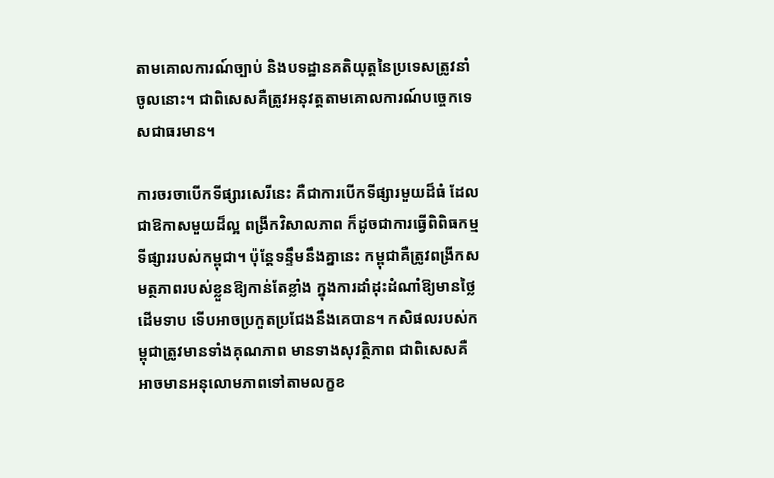តាមគោលការណ៍ច្បាប់ និងបទដ្ឋានគតិយុត្តនៃប្រទេសត្រូវនាំចូលនោះ។ ជាពិសេសគឺត្រូវអនុវត្តតាមគោលការណ៍បច្ចេកទេសជាធរមាន។

ការចរចាបើកទីផ្សារសេរីនេះ គឺជាការបើកទីផ្សារមួយដ៏ធំ ដែលជាឱកាសមួយដ៏ល្អ ពង្រីកវិសាលភាព ក៏ដូចជាការធ្វើពិពិធកម្មទីផ្សាររបស់កម្ពុជា។ ប៉ុន្តែទន្ទឹមនឹងគ្នានេះ កម្ពុជាគឺត្រូវពង្រីកសមត្ថភាពរបស់ខ្លួនឱ្យកាន់តែខ្លាំង ក្នុងការដាំដុះដំណាំឱ្យមានថ្លៃដើមទាប ទើបអាចប្រកួតប្រជែងនឹងគេបាន។ កសិផលរបស់កម្ពុជាត្រូវមានទាំងគុណភាព មានទាងសុវត្ថិភាព ជាពិសេសគឺអាចមានអនុលោមភាពទៅតាមលក្ខខ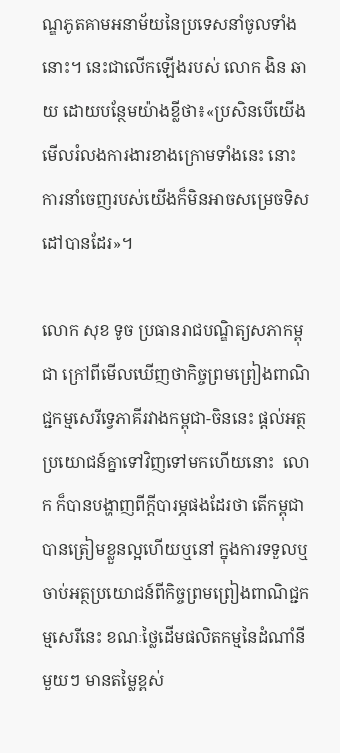ណ្ឌភូតគាមអនាម័យនៃប្រទេសនាំចូលទាំងនោះ។ នេះជាលើកឡើងរបស់ លោក ងិន ឆាយ ដោយបន្ថែមយ៉ាងខ្លីថា៖«ប្រសិនបើយើងមើលរំលងការងារខាងក្រោមទាំងនេះ នោះការនាំចេញរបស់យើងក៏មិនអាចសម្រេចទិសដៅបានដែរ»។

លោក សុខ ទូច ប្រធានរាជបណ្ឌិត្យសភាកម្ពុជា ក្រៅពីមើលឃើញថាកិច្ចព្រមព្រៀងពាណិជ្ជកម្មសេរីទ្វេភាគីរវាងកម្ពុជា-ចិននេះ ផ្ដល់អត្ថប្រយោជន៍គ្នាទៅវិញទៅមកហើយនោះ  លោក ក៏បានបង្ហាញពីក្តីបារម្ភផងដែរថា តើកម្ពុជាបានត្រៀមខ្លួនល្អហើយឬនៅ ក្នុងការទទួលឬចាប់អត្ថប្រយោជន៍ពីកិច្ចព្រមព្រៀងពាណិជ្ជកម្មសេរីនេះ ខណៈថ្លៃដើមផលិតកម្មនៃដំណាំនីមួយៗ មានតម្លៃខ្ពស់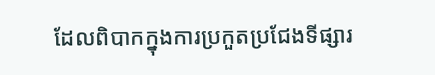ដែលពិបាកក្នុងការប្រកួតប្រជែងទីផ្សារ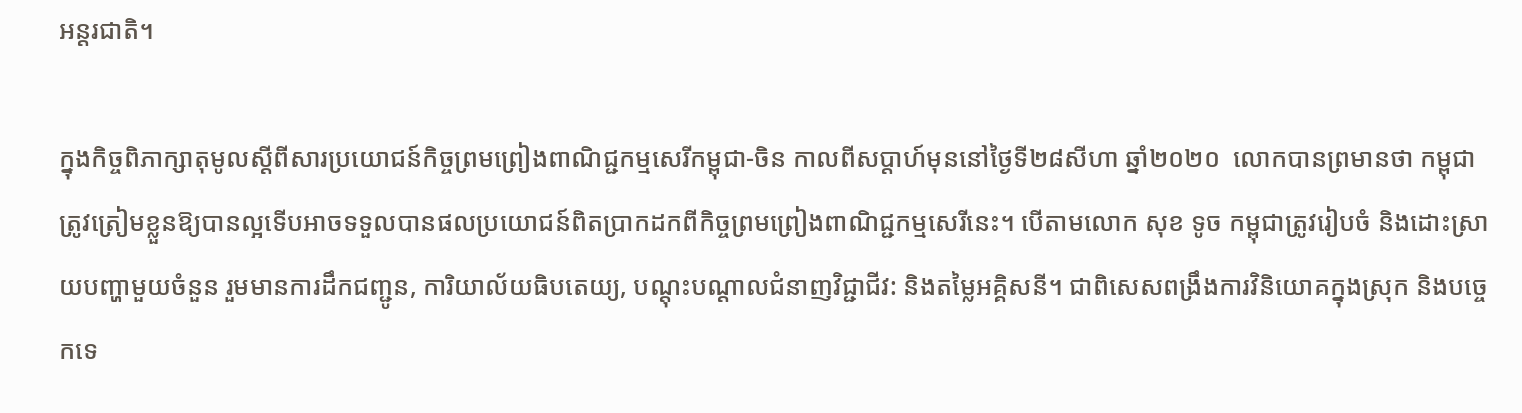អន្តរជាតិ។

ក្នុងកិច្ចពិភាក្សាតុមូលស្តីពីសារប្រយោជន៍កិច្ចព្រមព្រៀងពាណិជ្ជកម្មសេរីកម្ពុជា-ចិន កាលពីសប្តាហ៍មុននៅថ្ងៃទី២៨សីហា ឆ្នាំ២០២០  លោកបានព្រមានថា កម្ពុជាត្រូវត្រៀមខ្លួនឱ្យបានល្អទើបអាចទទួលបានផលប្រយោជន៍ពិតប្រាកដកពីកិច្ចព្រមព្រៀងពាណិជ្ជកម្មសេរីនេះ។ បើតាមលោក សុខ ទូច កម្ពុជាត្រូវរៀបចំ និងដោះស្រាយបញ្ហាមួយចំនួន រួមមានការដឹកជញ្ជូន, ការិយាល័យធិបតេយ្យ, បណ្ដុះបណ្ដាលជំនាញវិជ្ជាជីវ: និងតម្លៃអគ្គិសនី។ ជាពិសេសពង្រឹងការវិនិយោគក្នុងស្រុក និងបច្ចេកទេ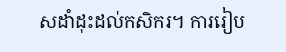សដាំដុះដល់កសិករ។ ការរៀប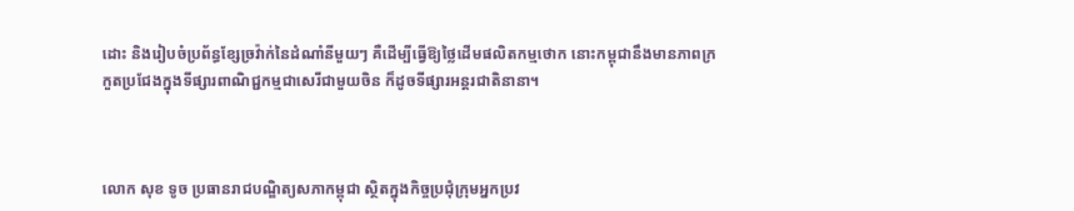ដោះ និងរៀបចំប្រព័ន្ធខ្សែច្រវ៉ាក់នៃដំណាំនីមួយៗ គឺដើម្បីធ្វើឱ្យថ្លៃដើមផលិតកម្មថោក នោះកម្ពុជានឹងមានភាពក្រកួតប្រជែងក្នុងទីផ្សារពាណិជ្ជកម្មជាសេរីជាមួយចិន ក៏ដូចទីផ្សារអន្តរជាតិនានា។



លោក សុខ ទូច ប្រធានរាជបណ្ឌិត្យសភាកម្ពុជា ស្ថិតក្នុងកិច្ចប្រជុំក្រុមអ្នកប្រវ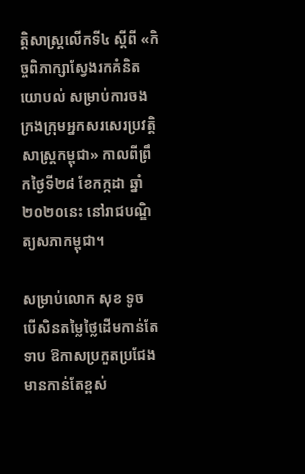ត្តិសាស្ត្រលើកទី៤ ស្ដីពី «កិច្ចពិភាក្សាស្វែងរកគំនិតយោបល់ សម្រាប់ការចងក្រងក្រុមអ្នកសរសេរប្រវត្តិសាស្ត្រកម្ពុជា» កាលពីព្រឹកថ្ងៃទី២៨ ខែកក្កដា ឆ្នាំ២០២០នេះ នៅរាជបណ្ឌិត្យសភាកម្ពុជា។

សម្រាប់លោក សុខ ទូច  បើសិនតម្លៃថ្លៃដើមកាន់តែទាប ឱកាសប្រកួតប្រជែងមានកាន់តែខ្ពស់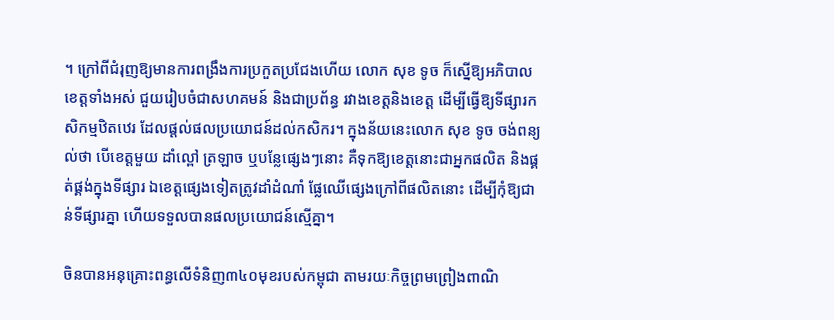។ ក្រៅពីជំរុញឱ្យមានការពង្រឹងការប្រកួតប្រជែងហើយ លោក សុខ ទូច ក៏ស្នើឱ្យអភិបាលខេត្តទាំងអស់ ជួយរៀបចំជាសហគមន៍ និងជាប្រព័ន្ធ រវាងខេត្តនិងខេត្ត ដើម្បីធ្វើឱ្យទីផ្សារកសិកម្មឋិតឋេរ ដែលផ្ដល់ផលប្រយោជន៍ដល់កសិករ។ ក្នុងន័យនេះលោក សុខ ទូច ចង់ពន្យល់ថា បើខេត្តមួយ ដាំល្ពៅ ត្រឡាច ឬបន្លែផ្សេងៗនោះ គឺទុកឱ្យខេត្តនោះជាអ្នកផលិត និងផ្គត់ផ្គង់ក្នុងទីផ្សារ ឯខេត្តផ្សេងទៀតត្រូវដាំដំណាំ ផ្លែឈើផ្សេងក្រៅពីផលិតនោះ ដើម្បីកុំឱ្យជាន់ទីផ្សារគ្នា ហើយទទួលបានផលប្រយោជន៍ស្មើគ្នា។

ចិនបានអនុគ្រោះពន្ធលើទំនិញ៣៤០មុខរបស់កម្ពុជា តាមរយៈកិច្ចព្រមព្រៀងពាណិ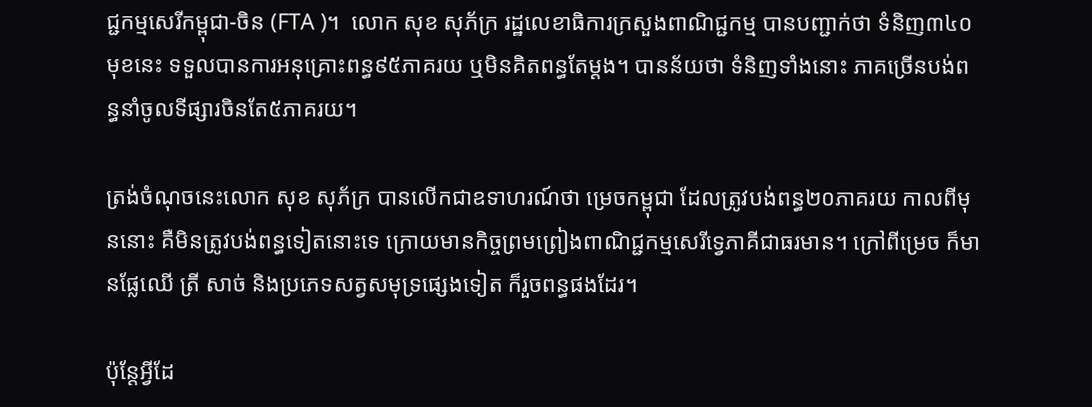ជ្ជកម្មសេរីកម្ពុជា-ចិន (FTA )។  លោក សុខ សុភ័ក្រ រដ្ឋលេខាធិការក្រសួងពាណិជ្ជកម្ម បានបញ្ជាក់ថា ទំនិញ៣៤០មុខនេះ ទទួលបានការអនុគ្រោះពន្ធ៩៥ភាគរយ ឬមិនគិតពន្ធតែម្ដង។ បានន័យថា ទំនិញទាំងនោះ ភាគច្រើនបង់ពន្ធនាំចូលទីផ្សារចិនតែ៥ភាគរយ។

ត្រង់ចំណុចនេះលោក សុខ សុភ័ក្រ បានលើកជាឧទាហរណ៍ថា ម្រេចកម្ពុជា ដែលត្រូវបង់ពន្ធ២០ភាគរយ កាលពីមុននោះ គឺមិនត្រូវបង់ពន្ធទៀតនោះទេ ក្រោយមានកិច្ចព្រមព្រៀងពាណិជ្ជកម្មសេរីទ្វេភាគីជាធរមាន។ ក្រៅពីម្រេច ក៏មានផ្លែឈើ ត្រី សាច់ និងប្រភេទសត្វសមុទ្រផ្សេងទៀត ក៏រួចពន្ធផងដែរ។

ប៉ុន្តែអ្វីដែ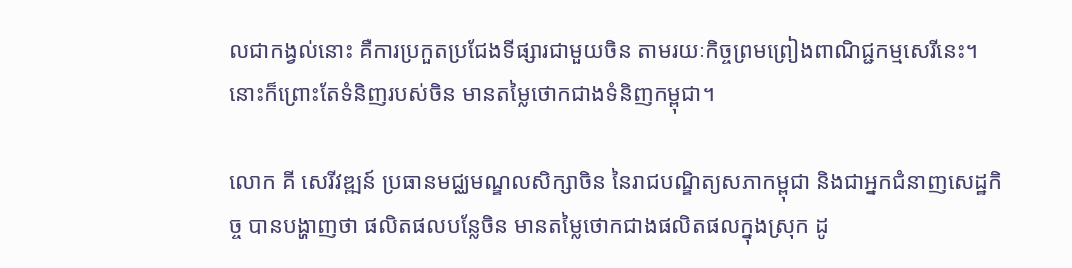លជាកង្វល់នោះ គឺការប្រកួតប្រជែងទីផ្សារជាមួយចិន តាមរយៈកិច្ចព្រមព្រៀងពាណិជ្ជកម្មសេរីនេះ។ នោះក៏ព្រោះតែទំនិញរបស់ចិន មានតម្លៃថោកជាងទំនិញកម្ពុជា។

លោក គី សេរីវឌ្ឍន៍ ប្រធានមជ្ឈមណ្ឌលសិក្សាចិន នៃរាជបណ្ឌិត្យសភាកម្ពុជា និងជាអ្នកជំនាញសេដ្ឋកិច្ច បានបង្ហាញថា ផលិតផលបន្លែចិន មានតម្លៃថោកជាងផលិតផលក្នុងស្រុក ដូ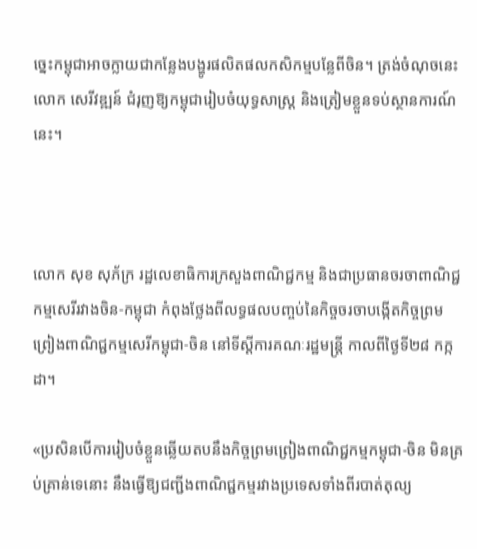ច្នេះកម្ពុជាអាចក្លាយជាកន្លែងបង្ហូរផលិតផលកសិកម្មបន្លែពីចិន។ ត្រង់ចំណុចនេះ លោក សេរីវឌ្ឍន៍ ជំរុញឱ្យកម្ពុជារៀបចំយុទ្ធសាស្ត្រ និងត្រៀមខ្លួនទប់ស្ថានការណ៍នេះ។



លោក សុខ សុភ័ក្រ រដ្ឋលេខាធិការក្រសួងពាណិជ្ជកម្ម និងជាប្រធានចរចាពាណិជ្ជកម្មសេរីរវាងចិន-កម្ពុជា កំពុងថ្លែងពីលទ្ធផលបញ្ចប់នៃកិច្ចចរចាបង្កើតកិច្ចព្រមព្រៀងពាណិជ្ជកម្មសេរីកម្ពុជា-ចិន នៅទីស្តីការគណៈរដ្ឋមន្ត្រី កាលពីថ្ងៃទី២៨ កក្កដា។

«ប្រសិនបើការរៀបចំខ្លួនឆ្លើយតបនឹងកិច្ចព្រមព្រៀងពាណិជ្ជកម្មកម្ពុជា-ចិន មិនគ្រប់គ្រាន់ទេនោះ នឹងធ្វើឱ្យជញ្ជីងពាណិជ្ជកម្មរវាងប្រទេសទាំងពីរបាត់តុល្យ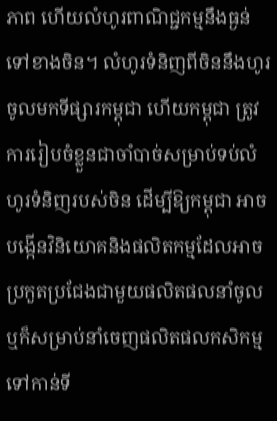ភាព ហើយលំហូរពាណិជ្ជកម្មនឹងធ្ងន់ទៅខាងចិន។ លំហូរទំនិញពីចិននឹងហូរចូលមកទីផ្សារកម្ពុជា ហើយកម្ពុជា ត្រូវការរៀបចំខ្លួនជាចាំបាច់សម្រាប់ទប់លំហូរទំនិញរបស់ចិន ដើម្បីឱ្យកម្ពុជា អាចបង្កើនវិនិយោគនិងផលិតកម្មដែលអាចប្រកួតប្រជែងជាមួយផលិតផលនាំចូល ឬក៏សម្រាប់នាំចេញផលិតផលកសិកម្មទៅកាន់ទី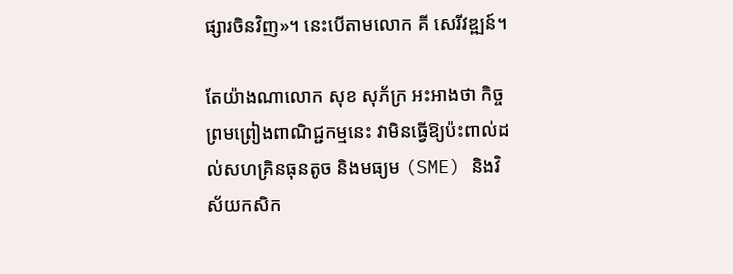ផ្សារចិនវិញ»។ នេះបើតាមលោក គី សេរីវឌ្ឍន៍។

តែយ៉ាងណាលោក សុខ សុភ័ក្រ អះអាងថា កិច្ចព្រមព្រៀងពាណិជ្ជកម្មនេះ វាមិនធ្វើឱ្យប៉ះពាល់ដល់សហគ្រិនធុនតូច និងមធ្យម (SME) និងវិស័យកសិក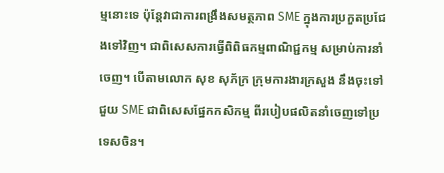ម្មនោះទេ ប៉ុន្តែវាជាការពង្រឹងសមត្ថភាព SME ក្នុងការប្រកួតប្រជែងទៅវិញ។ ជាពិសេសការធ្វើពិពិធកម្មពាណិជ្ជកម្ម សម្រាប់ការនាំចេញ។ បើតាមលោក សុខ សុភ័ក្រ ក្រុមការងារក្រសួង នឹងចុះទៅជួយ SME ជាពិសេសផ្នែកកសិកម្ម ពីរបៀបផលិតនាំចេញទៅប្រទេសចិន។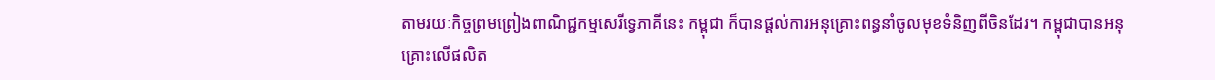តាមរយៈកិច្ចព្រមព្រៀងពាណិជ្ជកម្មសេរីទ្វេភាគីនេះ កម្ពុជា ក៏បានផ្ដល់ការអនុគ្រោះពន្ធនាំចូលមុខទំនិញពីចិនដែរ។ កម្ពុជាបានអនុគ្រោះលើផលិត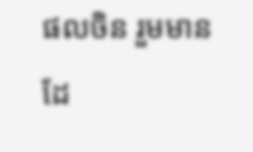ផលចិន រួមមាន ដែ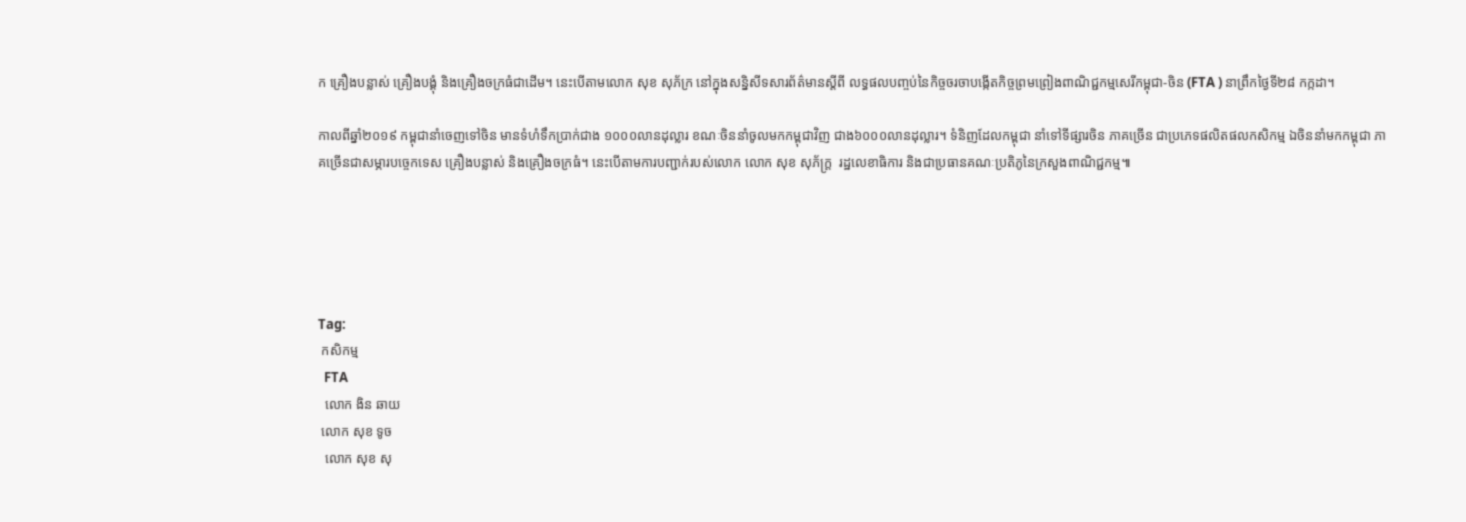ក គ្រឿងបន្លាស់ គ្រឿងបង្គុំ និងគ្រឿងចក្រធំជាដើម។ នេះបើតាមលោក សុខ សុភ័ក្រ នៅក្នុងសន្និសីទសារព័ត៌មានស្តីពី លទ្ធផលបញ្ចប់នៃកិច្ចចរចាបង្កើតកិច្ចព្រមព្រៀងពាណិជ្ជកម្មសេរីកម្ពុជា-ចិន (FTA ) នាព្រឹកថ្ងៃទី២៨ កក្កដា។

កាលពីឆ្នាំ២០១៩ កម្ពុជានាំចេញទៅចិន មានទំហំទឹកប្រាក់ជាង ១០០០លានដុល្លារ ខណៈចិននាំចូលមកកម្ពុជាវិញ ជាង៦០០០លានដុល្លារ។ ទំនិញដែលកម្ពុជា នាំទៅទីផ្សារចិន ភាគច្រើន ជាប្រភេទផលិតផលកសិកម្ម ឯចិននាំមកកម្ពុជា ភាគច្រើនជាសម្ភារបច្ចេកទេស គ្រឿងបន្លាស់ និងគ្រឿងចក្រធំ។ នេះបើតាមការបញ្ជាក់របស់លោក លោក សុខ សុភ័ក្ត្រ  រដ្ឋលេខាធិការ និងជាប្រធានគណៈប្រតិភូនៃក្រសួងពាណិជ្ជកម្ម៕





Tag:
 កសិកម្ម
  FTA
  លោក ងិន ឆាយ
 លោក សុខ ទូច
  លោក សុខ សុ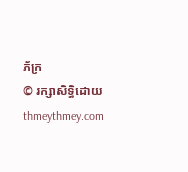ភ័ក្រ
© រក្សាសិទ្ធិដោយ thmeythmey.com